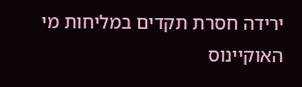ירידה חסרת תקדים במליחות מי האוקיינוס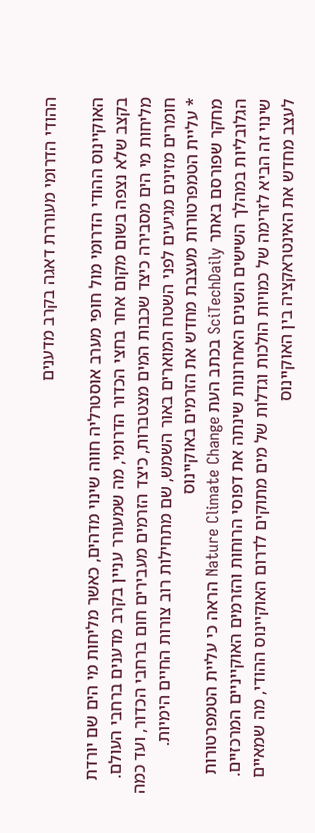ההודי הדרומי מעוררת דאגה בקרב מדענים

האוקיינוס ההודי הדרומי מול חופי מערב אוסטרליה חווה שינוי מדהים, כאשר מליחות מי הים שם יורדת בקצב שלא נצפה בשום מקום אחר בחצי הכדור הדרומי, מה שמעורר עניין בקרב מדענים ברחבי העולם.
מליחות מי הים מסבירה כיצד שכבות המים מצטברות, כיצד הזרמים מעבירים חום ברחבי הכדור, ועד כמה חומרים מזינים מגיעים לפני השטח המוארים באור השמש, שם מתחילות רוב צורות החיים הימיות.
* עליית הטמפרטורות מעצבת מחדש את הזרמים באוקיינוס
מחקר שפורסם באתר SciTechDaily בכתב העת Nature Climate Change הראה כי עליית הטמפרטורות הגלובליות במהלך השישים השנים האחרונות שינתה את דפוסי הרוחות והזרמים האוקייניים המרכזיים.
שינוי זה הביא לזרימה של כמויות הולכות וגדלות של מים מתוקים לדרום האוקיינוס ההודי, מה שמאיים לעצב מחדש את האינטראקציה בין האוקיינוס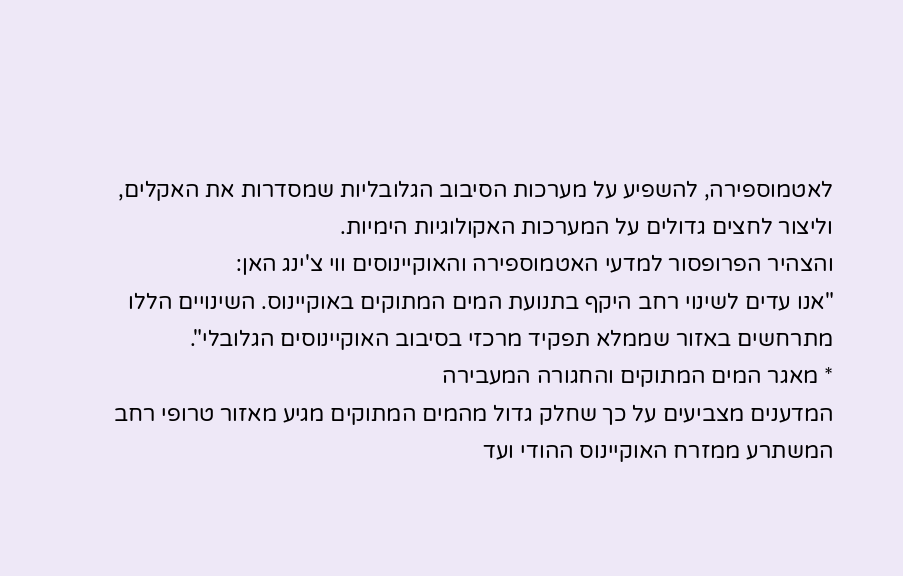לאטמוספירה, להשפיע על מערכות הסיבוב הגלובליות שמסדרות את האקלים, וליצור לחצים גדולים על המערכות האקולוגיות הימיות.
והצהיר הפרופסור למדעי האטמוספירה והאוקיינוסים ווי צ'ינג האן:
"אנו עדים לשינוי רחב היקף בתנועת המים המתוקים באוקיינוס. השינויים הללו מתרחשים באזור שממלא תפקיד מרכזי בסיבוב האוקיינוסים הגלובלי".
* מאגר המים המתוקים והחגורה המעבירה
המדענים מצביעים על כך שחלק גדול מהמים המתוקים מגיע מאזור טרופי רחב המשתרע ממזרח האוקיינוס ההודי ועד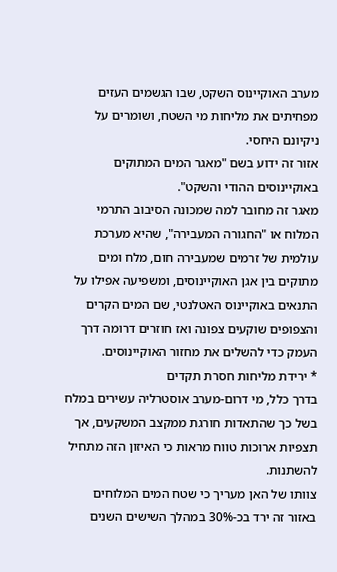מערב האוקיינוס השקט, שבו הגשמים העזים מפחיתים את מליחות מי השטח, ושומרים על ניקיונם היחסי.
אזור זה ידוע בשם "מאגר המים המתוקים באוקיינוסים ההודי והשקט".
מאגר זה מחובר למה שמכונה הסיבוב התרמי המלוח או "החגורה המעבירה", שהיא מערכת עולמית של זרמים שמעבירה חום, מלח ומים מתוקים בין אגן האוקיינוסים, ומשפיעה אפילו על התנאים באוקיינוס האטלנטי, שם המים הקרים והצפופים שוקעים צפונה ואז חוזרים דרומה דרך העמק כדי להשלים את מחזור האוקיינוסים.
* ירידת מליחות חסרת תקדים
בדרך כלל, מי דרום-מערב אוסטרליה עשירים במלח בשל כך שהתאדות חורגת ממקצב המשקעים, אך תצפיות ארוכות טווח מראות כי האיזון הזה מתחיל להשתנות.
צוותו של האן מעריך כי שטח המים המלוחים באזור זה ירד בכ-30% במהלך השישים השנים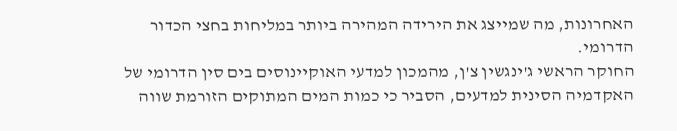האחרונות, מה שמייצג את הירידה המהירה ביותר במליחות בחצי הכדור הדרומי.
החוקר הראשי ג'ינגשין צ'ן, מהמכון למדעי האוקיינוסים בים סין הדרומי של האקדמיה הסינית למדעים, הסביר כי כמות המים המתוקים הזורמת שווה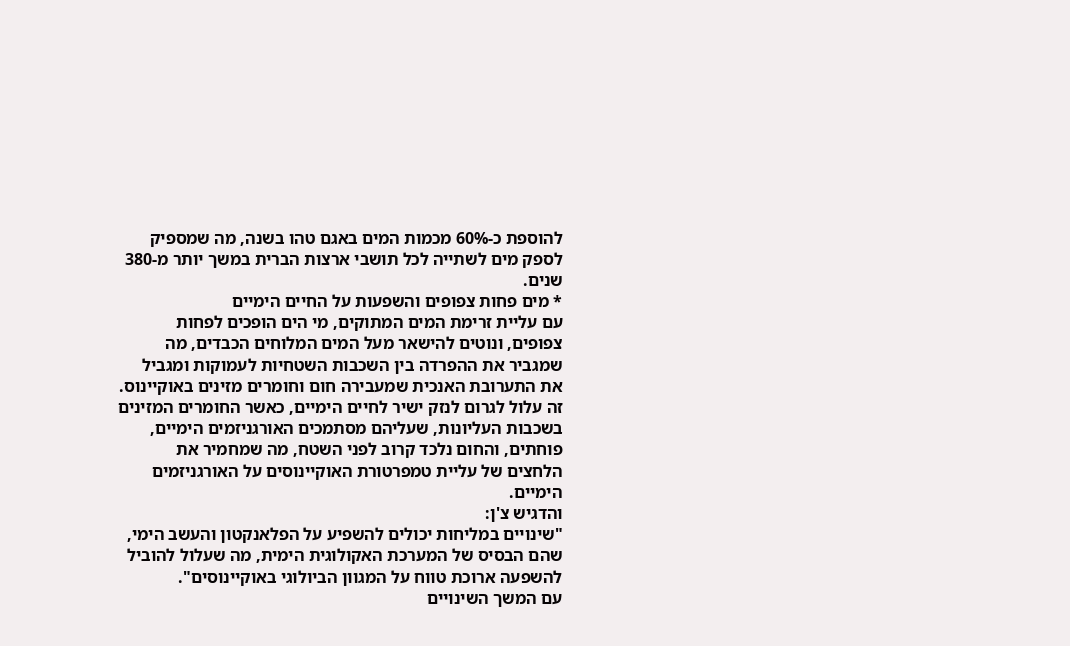להוספת כ-60% מכמות המים באגם טהו בשנה, מה שמספיק לספק מים לשתייה לכל תושבי ארצות הברית במשך יותר מ-380 שנים.
* מים פחות צפופים והשפעות על החיים הימיים
עם עליית זרימת המים המתוקים, מי הים הופכים לפחות צפופים, ונוטים להישאר מעל המים המלוחים הכבדים, מה שמגביר את ההפרדה בין השכבות השטחיות לעמוקות ומגביל את התערובת האנכית שמעבירה חום וחומרים מזינים באוקיינוס.
זה עלול לגרום לנזק ישיר לחיים הימיים, כאשר החומרים המזינים בשכבות העליונות, שעליהם מסתמכים האורגניזמים הימיים, פוחתים, והחום נלכד קרוב לפני השטח, מה שמחמיר את הלחצים של עליית טמפרטורת האוקיינוסים על האורגניזמים הימיים.
והדגיש צ'ן:
"שינויים במליחות יכולים להשפיע על הפלאנקטון והעשב הימי, שהם הבסיס של המערכת האקולוגית הימית, מה שעלול להוביל להשפעה ארוכת טווח על המגוון הביולוגי באוקיינוסים".
עם המשך השינויים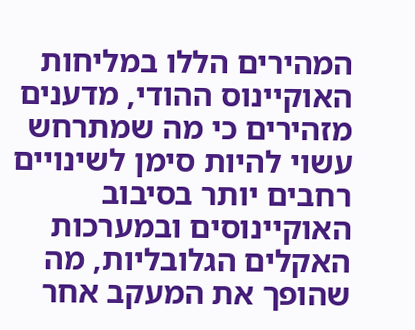המהירים הללו במליחות האוקיינוס ההודי, מדענים מזהירים כי מה שמתרחש עשוי להיות סימן לשינויים רחבים יותר בסיבוב האוקיינוסים ובמערכות האקלים הגלובליות, מה שהופך את המעקב אחר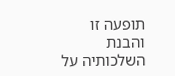תופעה זו והבנת השלכותיה על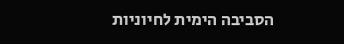הסביבה הימית לחיוניות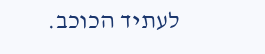לעתיד הכוכב.